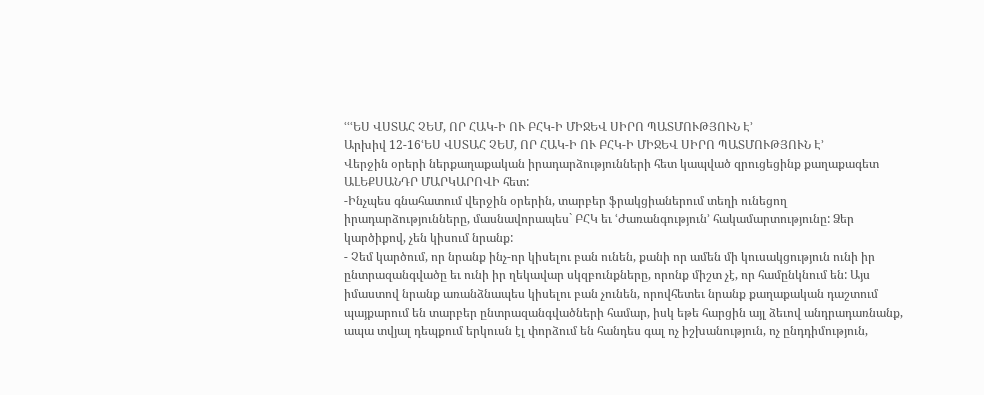ՙՙՙԵՍ ՎՍՏԱՀ ՉԵՄ, ՈՐ ՀԱԿ-Ի ՈՒ ԲՀԿ-Ի ՄԻՋԵՎ ՍԻՐՈ ՊԱՏՄՈՒԹՅՈՒՆ Է՚
Արխիվ 12-16ՙԵՍ ՎՍՏԱՀ ՉԵՄ, ՈՐ ՀԱԿ-Ի ՈՒ ԲՀԿ-Ի ՄԻՋԵՎ ՍԻՐՈ ՊԱՏՄՈՒԹՅՈՒՆ Է՚
Վերջին օրերի ներքաղաքական իրադարձությունների հետ կապված զրուցեցինք քաղաքագետ ԱԼԵՔՍԱՆԴՐ ՄԱՐԿԱՐՈՎԻ հետ:
-Ինչպես գնահատում վերջին օրերին, տարբեր ֆրակցիաներում տեղի ունեցող իրադարձությունները, մասնավորապես` ԲՀԿ եւ ՙԺառանգություն՚ հակամարտությունը: Ձեր կարծիքով, չեն կիսում նրանք:
- Չեմ կարծում, որ նրանք ինչ-որ կիսելու բան ունեն, քանի որ ամեն մի կուսակցություն ունի իր ընտրազանգվածը եւ ունի իր ղեկավար սկզբունքները, որոնք միշտ չէ, որ համընկնում են: Այս իմաստով նրանք առանձնապես կիսելու բան չունեն, որովհետեւ նրանք քաղաքական դաշտում պայքարում են տարբեր ընտրազանգվածների համար, իսկ եթե հարցին այլ ձեւով անդրադառնանք, ապա տվյալ դեպքում երկուսն էլ փորձում են հանդես գալ ոչ իշխանություն, ոչ ընդդիմություն,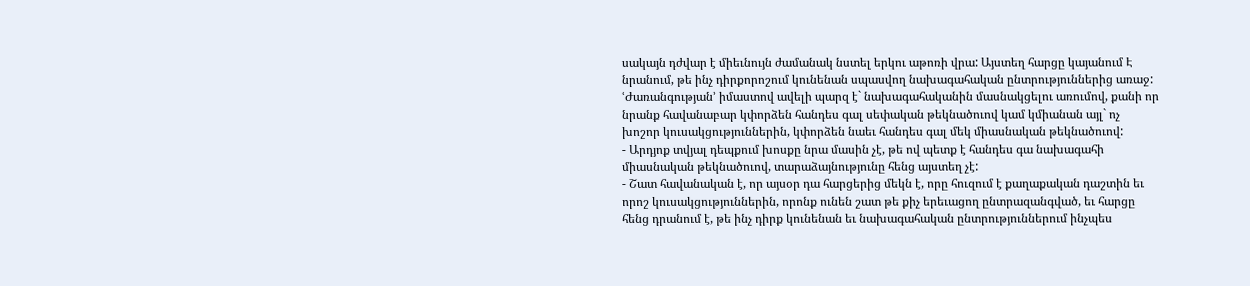սակայն դժվար է միեւնույն ժամանակ նստել երկու աթոռի վրա: Այստեղ հարցը կայանում Է նրանում, թե ինչ դիրքորոշում կունենան սպասվող նախագահական ընտրություններից առաջ: ՙԺառանգության՚ իմաստով ավելի պարզ է` նախագահականին մասնակցելու առումով, քանի որ նրանք հավանաբար կփորձեն հանդես գալ սեփական թեկնածուով կամ կմիանան այլ` ոչ խոշոր կուսակցություններին, կփորձեն նաեւ հանդես գալ մեկ միասնական թեկնածուով:
- Արդյոք տվյալ դեպքում խոսքը նրա մասին չէ, թե ով պետք է հանդես գա նախագահի միասնական թեկնածուով, տարաձայնությունը հենց այստեղ չէ:
- Շատ հավանական է, որ այսօր դա հարցերից մեկն է, որը հուզում է քաղաքական դաշտին եւ որոշ կուսակցություններին, որոնք ունեն շատ թե քիչ երեւացող ընտրազանգված, եւ հարցը հենց դրանում է, թե ինչ դիրք կունենան եւ նախագահական ընտրություններում ինչպես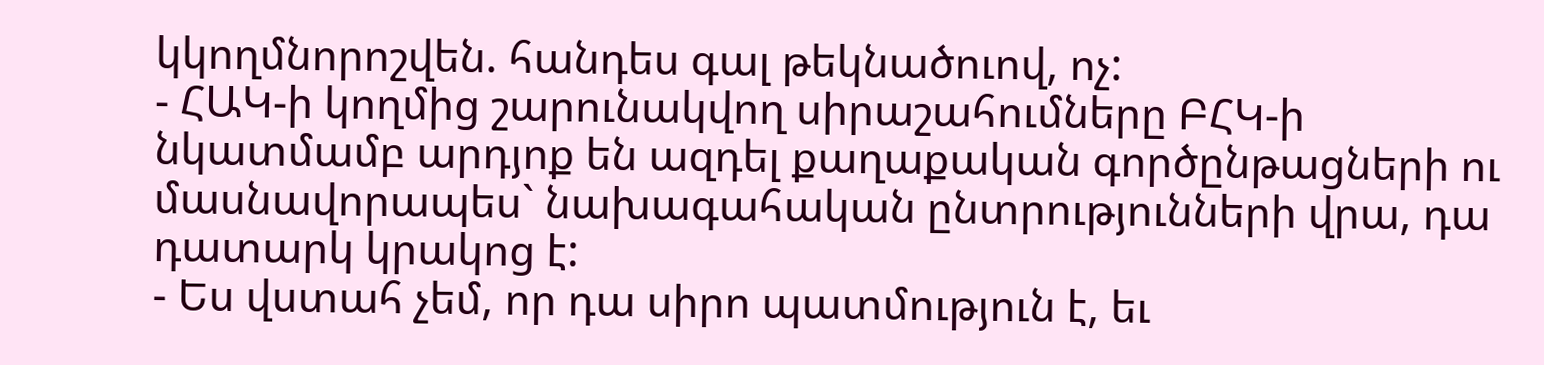կկողմնորոշվեն. հանդես գալ թեկնածուով, ոչ:
- ՀԱԿ-ի կողմից շարունակվող սիրաշահումները ԲՀԿ-ի նկատմամբ արդյոք են ազդել քաղաքական գործընթացների ու մասնավորապես` նախագահական ընտրությունների վրա, դա դատարկ կրակոց է:
- Ես վստահ չեմ, որ դա սիրո պատմություն է, եւ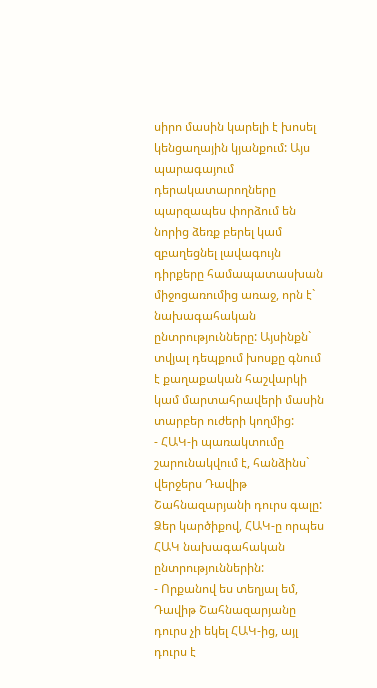սիրո մասին կարելի է խոսել կենցաղային կյանքում: Այս պարագայում դերակատարողները պարզապես փորձում են նորից ձեռք բերել կամ զբաղեցնել լավագույն դիրքերը համապատասխան միջոցառումից առաջ, որն է` նախագահական ընտրությունները: Այսինքն` տվյալ դեպքում խոսքը գնում է քաղաքական հաշվարկի կամ մարտահրավերի մասին տարբեր ուժերի կողմից:
- ՀԱԿ-ի պառակտումը շարունակվում է, հանձինս` վերջերս Դավիթ Շահնազարյանի դուրս գալը: Ձեր կարծիքով, ՀԱԿ-ը որպես ՀԱԿ նախագահական ընտրություններին:
- Որքանով ես տեղյալ եմ, Դավիթ Շահնազարյանը դուրս չի եկել ՀԱԿ-ից, այլ դուրս է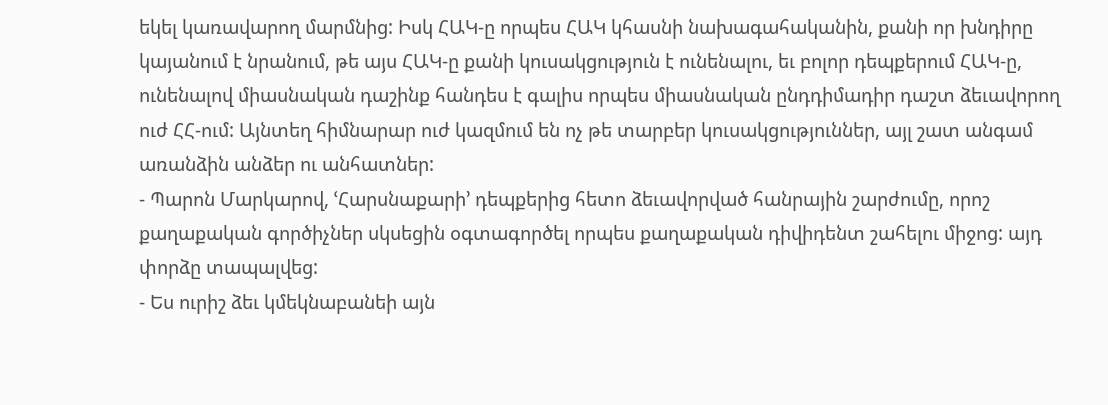եկել կառավարող մարմնից: Իսկ ՀԱԿ-ը որպես ՀԱԿ կհասնի նախագահականին, քանի որ խնդիրը կայանում է նրանում, թե այս ՀԱԿ-ը քանի կուսակցություն է ունենալու, եւ բոլոր դեպքերում ՀԱԿ-ը, ունենալով միասնական դաշինք հանդես է գալիս որպես միասնական ընդդիմադիր դաշտ ձեւավորող ուժ ՀՀ-ում: Այնտեղ հիմնարար ուժ կազմում են ոչ թե տարբեր կուսակցություններ, այլ շատ անգամ առանձին անձեր ու անհատներ:
- Պարոն Մարկարով, ՙՀարսնաքարի՚ դեպքերից հետո ձեւավորված հանրային շարժումը, որոշ քաղաքական գործիչներ սկսեցին օգտագործել որպես քաղաքական դիվիդենտ շահելու միջոց: այդ փորձը տապալվեց:
- Ես ուրիշ ձեւ կմեկնաբանեի այն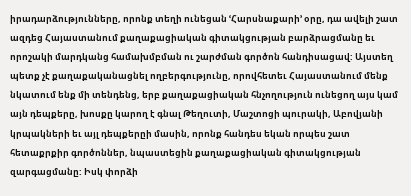իրադարձությունները, որոնք տեղի ունեցան ՙՀարսնաքարի՚ օրը, դա ավելի շատ ազդեց Հայաստանում քաղաքացիական գիտակցության բարձրացմանը եւ որոշակի մարդկանց համախմբման ու շարժման գործոն հանդիսացավ: Այստեղ պետք չէ քաղաքականացնել ողբերգությունը, որովհետեւ Հայաստանում մենք նկատում ենք մի տենդենց, երբ քաղաքացիական հնչողություն ունեցող այս կամ այն դեպքերը, խոսքը կարող է գնալ Թեղուտի, Մաշտոցի պուրակի, Աբովյանի կրպակների եւ այլ դեպքերըի մասին, որոնք հանդես եկան որպես շատ հետաքրքիր գործոններ, նպաստեցին քաղաքացիական գիտակցության զարգացմանը: Իսկ փորձի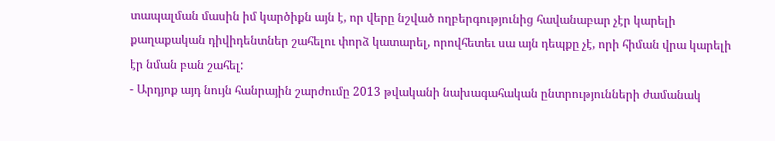տապալման մասին իմ կարծիքն այն է, որ վերը նշված ողբերգությունից հավանաբար չէր կարելի քաղաքական դիվիդենտներ շահելու փորձ կատարել, որովհետեւ սա այն դեպքը չէ, որի հիման վրա կարելի էր նման բան շահել:
- Արդյոք այդ նույն հանրային շարժումը 2013 թվականի նախագահական ընտրությունների ժամանակ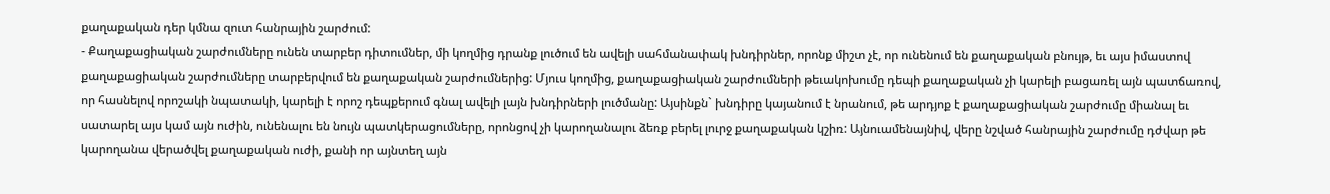քաղաքական դեր կմնա զուտ հանրային շարժում:
- Քաղաքացիական շարժումները ունեն տարբեր դիտումներ, մի կողմից դրանք լուծում են ավելի սահմանափակ խնդիրներ, որոնք միշտ չէ, որ ունենում են քաղաքական բնույթ, եւ այս իմաստով քաղաքացիական շարժումները տարբերվում են քաղաքական շարժումներից: Մյուս կողմից, քաղաքացիական շարժումների թեւակոխումը դեպի քաղաքական չի կարելի բացառել այն պատճառով, որ հասնելով որոշակի նպատակի, կարելի է որոշ դեպքերում գնալ ավելի լայն խնդիրների լուծմանը: Այսինքն` խնդիրը կայանում է նրանում, թե արդյոք է քաղաքացիական շարժումը միանալ եւ սատարել այս կամ այն ուժին, ունենալու են նույն պատկերացումները, որոնցով չի կարողանալու ձեռք բերել լուրջ քաղաքական կշիռ: Այնուամենայնիվ, վերը նշված հանրային շարժումը դժվար թե կարողանա վերածվել քաղաքական ուժի, քանի որ այնտեղ այն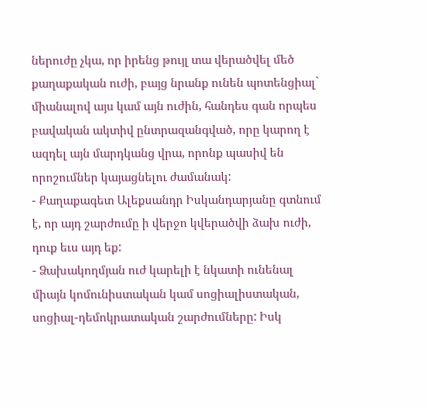ներուժը չկա, որ իրենց թույլ տա վերածվել մեծ քաղաքական ուժի, բայց նրանք ունեն պոտենցիալ` միանալով այս կամ այն ուժին, հանդես գան որպես բավական ակտիվ ընտրազանգված, որը կարող է ազդել այն մարդկանց վրա, որոնք պասիվ են որոշումներ կայացնելու ժամանակ:
- Քաղաքագետ Ալեքսանդր Իսկանդարյանը գտնում է, որ այդ շարժումը ի վերջո կվերածվի ձախ ուժի, դուք եւս այդ եք:
- Ձախակողմյան ուժ կարելի է նկատի ունենալ միայն կոմունիստական կամ սոցիալիստական, սոցիալ-դեմոկրատական շարժումները: Իսկ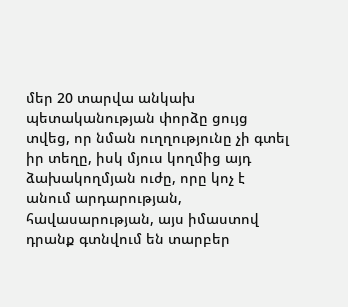մեր 20 տարվա անկախ պետականության փորձը ցույց տվեց, որ նման ուղղությունը չի գտել իր տեղը, իսկ մյուս կողմից այդ ձախակողմյան ուժը, որը կոչ է անում արդարության, հավասարության, այս իմաստով դրանք գտնվում են տարբեր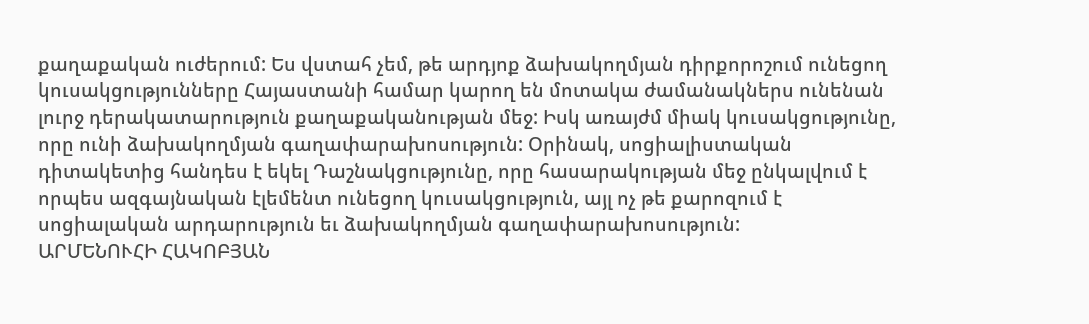քաղաքական ուժերում: Ես վստահ չեմ, թե արդյոք ձախակողմյան դիրքորոշում ունեցող կուսակցությունները Հայաստանի համար կարող են մոտակա ժամանակներս ունենան լուրջ դերակատարություն քաղաքականության մեջ: Իսկ առայժմ միակ կուսակցությունը, որը ունի ձախակողմյան գաղափարախոսություն: Օրինակ, սոցիալիստական դիտակետից հանդես է եկել Դաշնակցությունը, որը հասարակության մեջ ընկալվում է որպես ազգայնական էլեմենտ ունեցող կուսակցություն, այլ ոչ թե քարոզում է սոցիալական արդարություն եւ ձախակողմյան գաղափարախոսություն:
ԱՐՄԵՆՈՒՀԻ ՀԱԿՈԲՅԱՆ